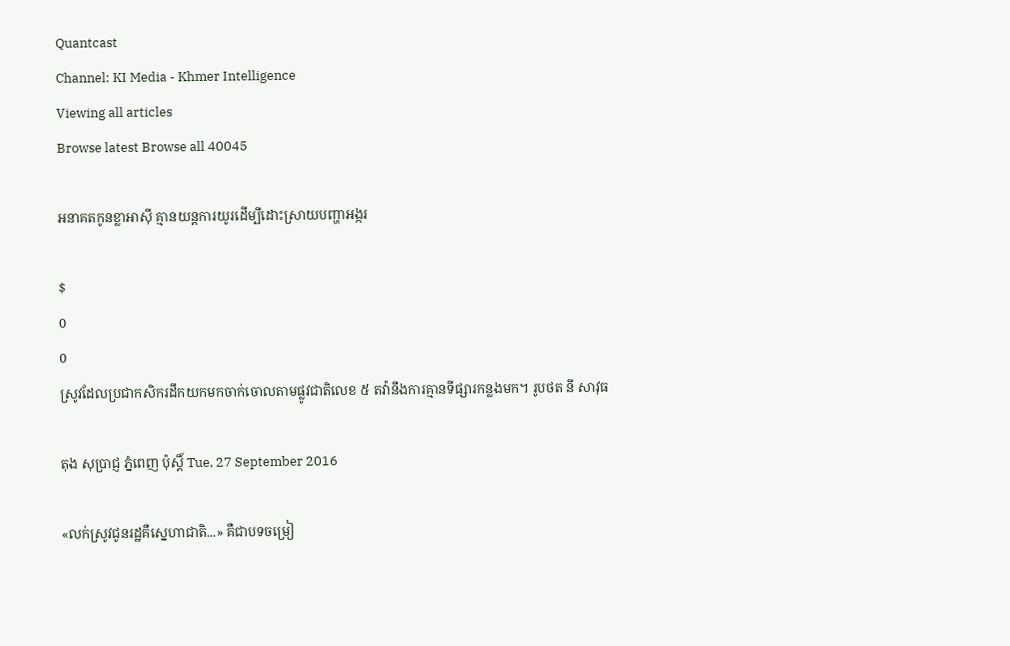Quantcast
Channel: KI Media - Khmer Intelligence
Viewing all articles
Browse latest Browse all 40045

អនាគតកូនខ្លាអាស៊ី គ្មានយន្តការយូរដើម្បីដោះស្រាយបញ្ហាអង្ករ

$
0
0
ស្រូវដែលប្រជាកសិករដឹកយកមកចាក់ចោលតាមផ្លូវជាតិលេខ ៥ តវ៉ានឹងការគ្មានទីផ្សារកន្លងមក។ រូបថត នី សាវុធ

តុង សុប្រាជ្ញ ភ្នំពេញ ប៉ុស្តិ៍ Tue, 27 September 2016

«លក់ស្រូវជូនរដ្ឋគឺស្នេហាជាតិ...» គឺជាបទចម្រៀ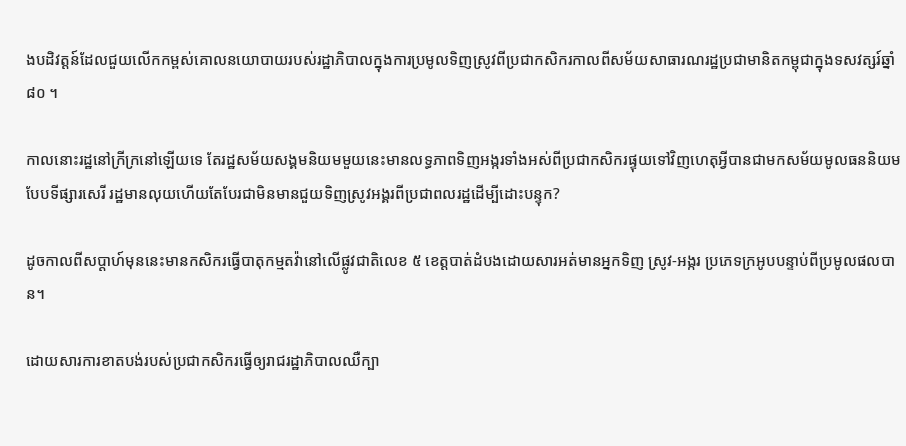ងបដិវត្តន៍ដែលជួយលើកកម្ពស់គោលនយោបាយរបស់រដ្ឋាភិបាលក្នុងការប្រមូលទិញស្រូវពីប្រជាកសិករកាលពីសម័យសាធារណរដ្ឋប្រជាមានិតកម្ពុជាក្នុងទសវត្សរ៍ឆ្នាំ ៨០ ។

កាលនោះរដ្ឋនៅក្រីក្រនៅឡើយទេ តែរដ្ឋសម័យសង្គមនិយមមួយនេះមានលទ្ធភាពទិញអង្ករទាំងអស់ពីប្រជាកសិករផ្ទុយទៅវិញហេតុអ្វីបានជាមកសម័យមូលធននិយមបែបទីផ្សារសេរី រដ្ឋមានលុយហើយតែបែរជាមិនមានជួយទិញស្រូវអង្គរពីប្រជាពលរដ្ឋដើម្បីដោះបន្ទុក?

ដូចកាលពីសប្តាហ៍មុននេះមានកសិករធ្វើបាតុកម្មតវ៉ានៅលើផ្លូវជាតិលេខ ៥ ខេត្តបាត់ដំបងដោយសារអត់មានអ្នកទិញ ស្រូវ-អង្ករ ប្រភេទក្រអូបបន្ទាប់ពីប្រមូលផលបាន។

ដោយសារការខាតបង់របស់ប្រជាកសិករធ្វើឲ្យរាជរដ្ឋាភិបាលឈឺក្បា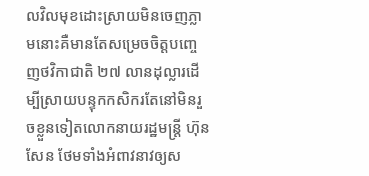លវិលមុខដោះស្រាយមិនចេញភ្លាមនោះគឺមានតែសម្រេចចិត្តបញ្ចេញថវិកាជាតិ ២៧ លានដុល្លារដើម្បីស្រាយបន្ទុកកសិករតែនៅមិនរួចខ្លួនទៀតលោកនាយរដ្ឋមន្ត្រី ហ៊ុន សែន ថែមទាំងអំពាវនាវឲ្យស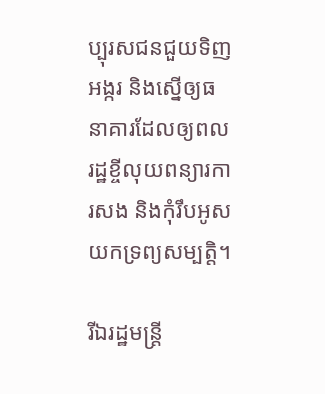ប្បុរសជនជួយទិញអង្ករ និងស្នើឲ្យធនាគារដែលឲ្យពលរដ្ឋខ្ចីលុយពន្យារការសង និងកុំរឹបអូសយកទ្រព្យសម្បតិ្ត។

រីឯរដ្ឋមន្ត្រី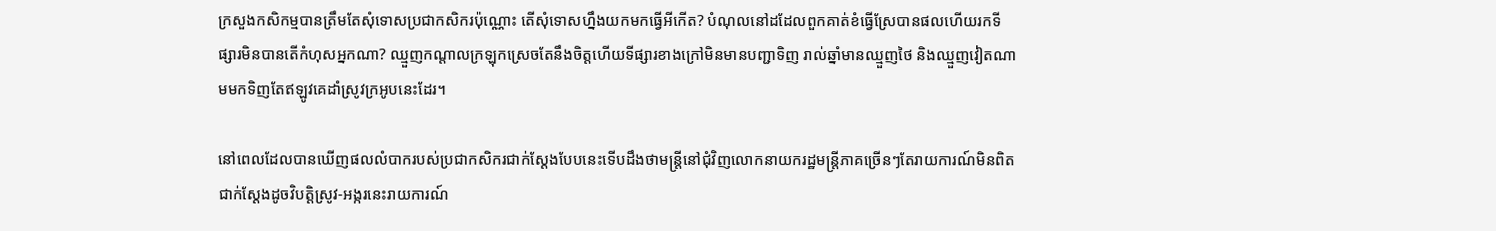ក្រសួងកសិកម្មបានត្រឹមតែសុំទោសប្រជាកសិករប៉ុណ្ណោះ តើសុំទោសហ្នឹងយកមកធ្វើអីកើត? បំណុលនៅដដែលពួកគាត់ខំធ្វើស្រែបានផលហើយរកទីផ្សារមិនបានតើកំហុសអ្នកណា? ឈ្មួញកណ្តាលក្រឡុកស្រេចតែនឹងចិត្តហើយទីផ្សារខាងក្រៅមិនមានបញ្ជាទិញ រាល់ឆ្នាំមានឈ្មួញថៃ និងឈ្មួញវៀតណាមមកទិញតែឥឡូវគេដាំស្រូវក្រអូបនេះដែរ។

នៅពេលដែលបានឃើញផលលំបាករបស់ប្រជាកសិករជាក់ស្តែងបែបនេះទើបដឹងថាមន្ត្រីនៅជុំវិញលោកនាយករដ្ឋមន្ត្រីភាគច្រើនៗតែរាយការណ៍មិនពិតជាក់ស្តែងដូចវិបត្តិស្រូវ-អង្ករនេះរាយការណ៍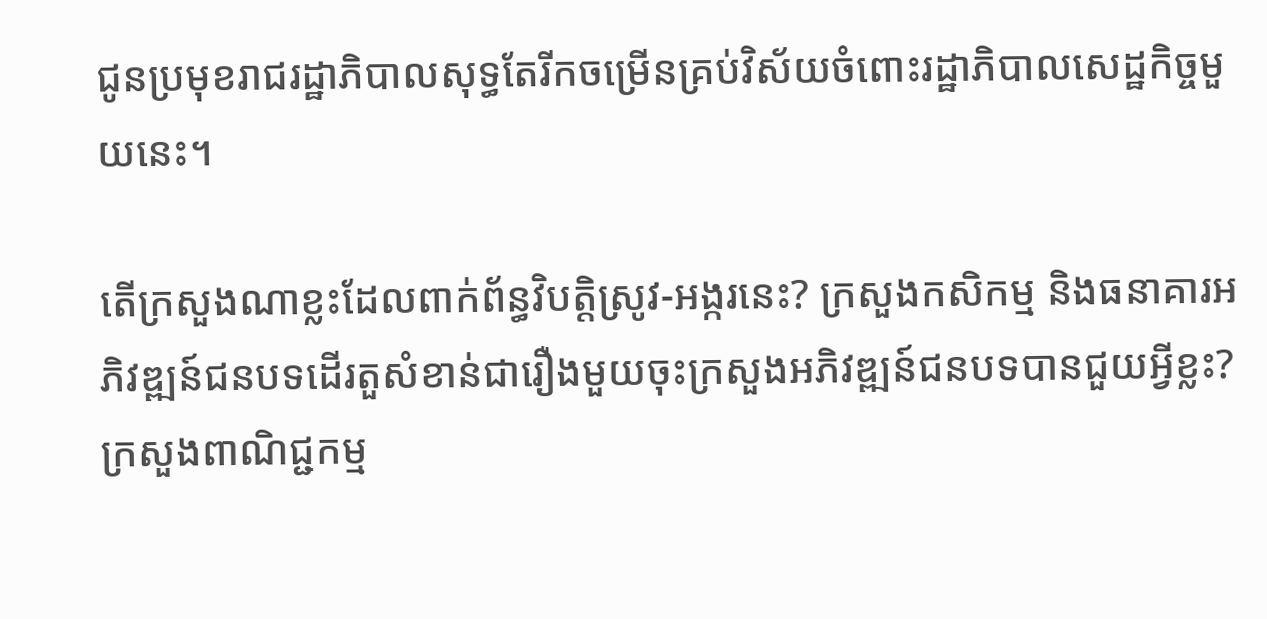ជូនប្រមុខរាជរដ្ឋាភិបាលសុទ្ធតែរីកចម្រើនគ្រប់វិស័យចំពោះរដ្ឋាភិបាលសេដ្ឋកិច្ចមួយនេះ។

តើក្រសួងណាខ្លះដែលពាក់ព័ន្ធវិបត្តិស្រូវ-អង្ករនេះ? ក្រសួងកសិកម្ម និងធនាគារអភិវឌ្ឍន៍ជនបទដើរតួសំខាន់ជារឿងមួយចុះក្រសួងអភិវឌ្ឍន៍ជនបទបានជួយអ្វីខ្លះ? ក្រសួងពាណិជ្ជកម្ម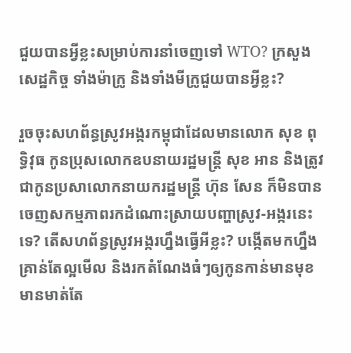ជួយបានអ្វីខ្លះសម្រាប់ការនាំចេញទៅ WTO? ក្រសួងសេដ្ឋកិច្ច ទាំងម៉ាក្រូ និងទាំងមីក្រូជួយបានអ្វីខ្លះ?

រួចចុះសហព័ន្ធស្រូវអង្ករកម្ពុជាដែលមានលោក សុខ ពុទ្ធិវុធ កូនប្រុសលោកឧបនាយរដ្ឋមន្ត្រី សុខ អាន និងត្រូវជាកូនប្រសាលោកនាយករដ្ឋមន្ត្រី ហ៊ុន សែន ក៏មិនបានចេញសកម្មភាពរកដំណោះស្រាយបញ្ហាស្រូវ-អង្ករនេះទេ? តើសហព័ន្ធស្រូវអង្ករហ្នឹងធ្វើអីខ្លះ? បង្កើតមកហ្នឹងគ្រាន់តែល្អមើល និងរកតំណែងធំៗឲ្យកូនកាន់មានមុខមានមាត់តែ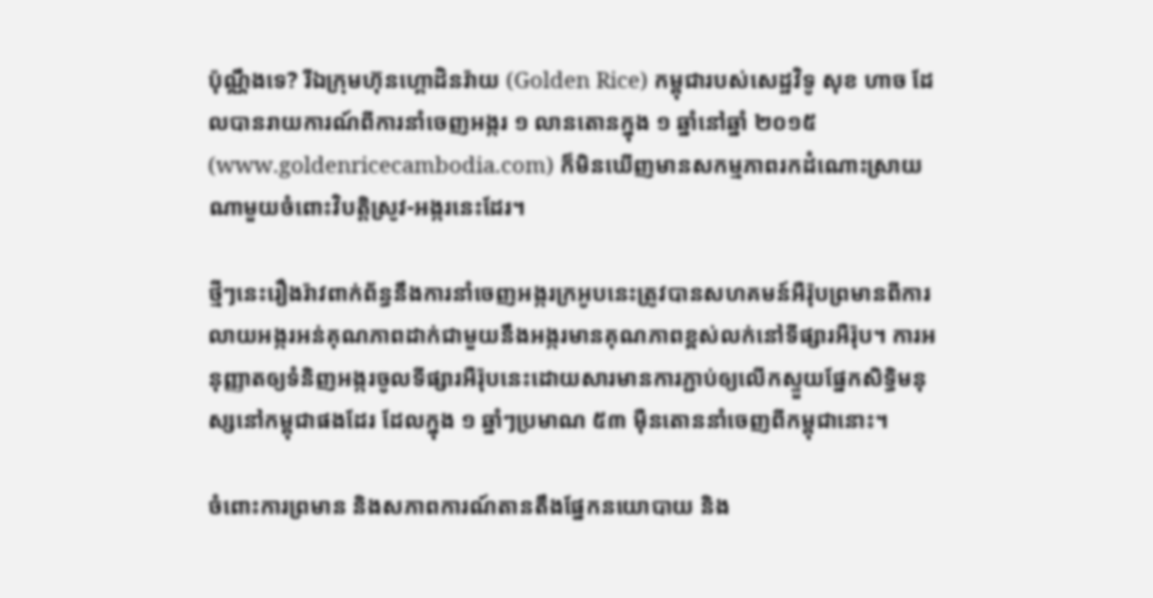ប៉ុណ្ណឹងទេ? រីឯក្រុមហ៊ុនហ្គោដិនរ៉ាយ (Golden Rice) កម្ពុជារបស់សេដ្ឋវិទូ សុខ ហាច ដែលបានរាយការណ៍ពីការនាំចេញអង្ករ ១ លានតោនក្នុង ១ ឆ្នាំនៅឆ្នាំ ២០១៥ (www.goldenricecambodia.com) ក៏មិនឃើញមានសកម្មភាពរកដំណោះស្រាយណាមួយចំពោះវិបត្តិស្រូវ-អង្ករនេះដែរ។

ថ្មីៗនេះរឿងរ៉ាវពាក់ព័ន្ធនឹងការនាំចេញអង្ករក្រអូបនេះត្រូវបានសហគមន៍អឺរ៉ុបព្រមានពីការលាយអង្ករអន់គុណភាពដាក់ជាមួយនឹងអង្ករមានគុណភាពខ្ពស់លក់នៅទីផ្សារអឺរ៉ុប។ ការអនុញ្ញាតឲ្យទំនិញអង្ករចូលទីផ្សារអឺរ៉ុបនេះដោយសារមានការភ្ជាប់ឲ្យលើកស្ទួយផ្នែកសិទ្ធិមនុស្សនៅកម្ពុជាផងដែរ ដែលក្នុង ១ ឆ្នាំៗប្រមាណ ៥៣ ម៉ឺនតោននាំចេញពីកម្ពុជានោះ។

ចំពោះការព្រមាន និងសភាពការណ៍តានតឹងផ្នែកនយោបាយ និង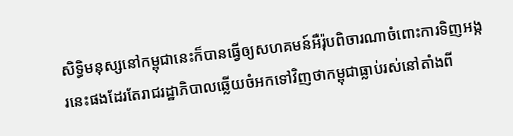សិទ្ធិមនុស្សនៅកម្ពុជានេះក៏បានធ្វើឲ្យសហគមន៍អឺរ៉ុបពិចារណាចំពោះការទិញអង្ករនេះផងដែរតែរាជរដ្ឋាភិបាលឆ្លើយចំអកទៅវិញថាកម្ពុជាធ្លាប់រស់នៅតាំងពី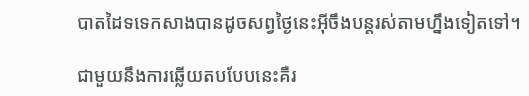បាតដៃទទេកសាងបានដូចសព្វថ្ងៃនេះអ៊ីចឹងបន្តរស់តាមហ្នឹងទៀតទៅ។

ជាមួយនឹងការឆ្លើយតបបែបនេះគឺរ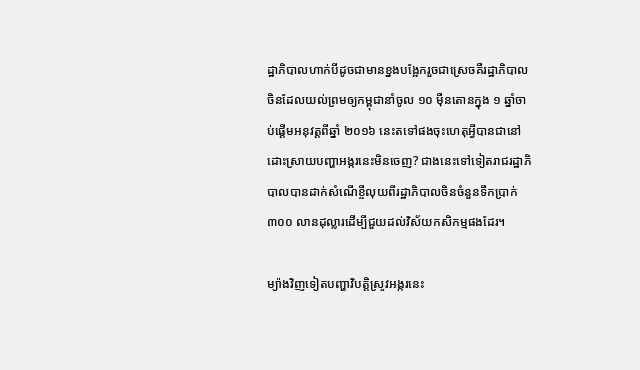ដ្ឋាភិបាលហាក់បីដូចជាមានខ្នងបង្អែករួចជាស្រេចគឺរដ្ឋាភិបាលចិនដែលយល់ព្រមឲ្យកម្ពុជានាំចូល ១០ ម៉ឺនតោនក្នុង ១ ឆ្នាំចាប់ផ្តើមអនុវត្តពីឆ្នាំ ២០១៦ នេះតទៅផងចុះហេតុអ្វីបានជានៅដោះស្រាយបញ្ហាអង្ករនេះមិនចេញ? ជាងនេះទៅទៀតរាជរដ្ឋាភិបាលបានដាក់សំណើខ្ចីលុយពីរដ្ឋាភិបាលចិនចំនួនទឹកប្រាក់ ៣០០ លានដុល្លារដើម្បីជួយដល់វិស័យកសិកម្មផងដែរ។

ម្យ៉ាងវិញទៀតបញ្ហាវិបត្តិស្រូវអង្ករនេះ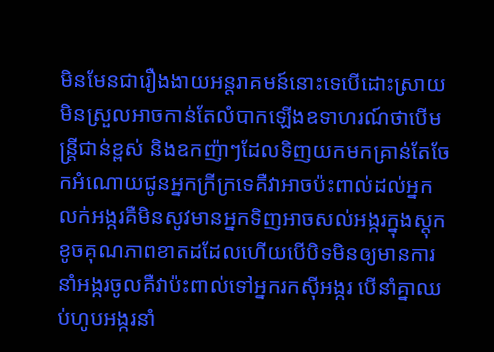មិនមែនជារឿងងាយអន្តរាគមន៍នោះទេបើដោះស្រាយមិនស្រួលអាចកាន់តែលំបាកឡើងឧទាហរណ៍ថាបើមន្ត្រីជាន់ខ្ពស់ និងឧកញ៉ាៗដែលទិញយកមកគ្រាន់តែចែកអំណោយជូនអ្នកក្រីក្រទេគឺវាអាចប៉ះពាល់ដល់អ្នកលក់អង្ករគឺមិនសូវមានអ្នកទិញអាចសល់អង្ករក្នុងស្តុកខូចគុណភាពខាតដដែលហើយបើបិទមិនឲ្យមានការនាំអង្ករចូលគឺវាប៉ះពាល់ទៅអ្នករកស៊ីអង្ករ បើនាំគ្នាឈប់ហូបអង្ករនាំ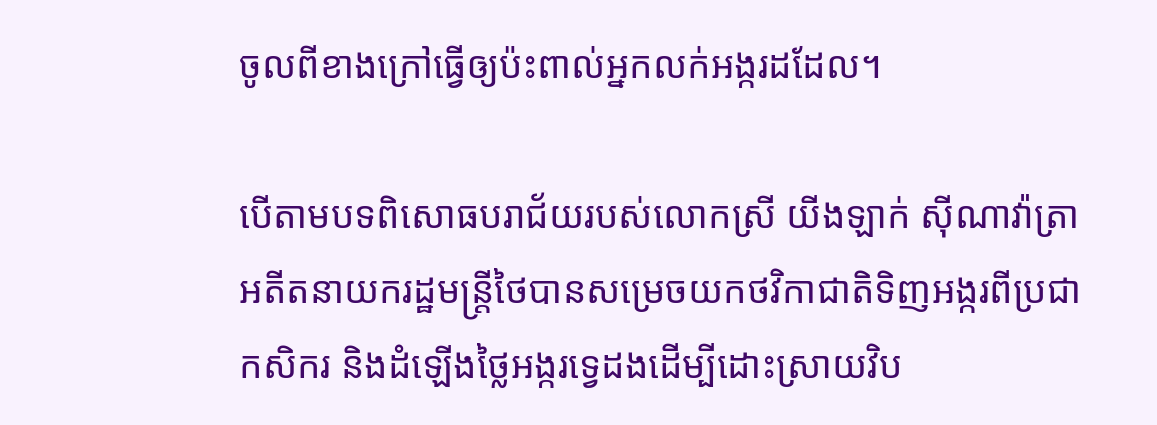ចូលពីខាងក្រៅធ្វើឲ្យប៉ះពាល់អ្នកលក់អង្ករដដែល។

បើតាមបទពិសោធបរាជ័យរបស់លោកស្រី យីងឡាក់ ស៊ីណាវ៉ាត្រា អតីតនាយករដ្ឋមន្ត្រីថៃបានសម្រេចយកថវិកាជាតិទិញអង្ករពីប្រជាកសិករ និងដំឡើងថ្លៃអង្ករទ្វេដងដើម្បីដោះស្រាយវិប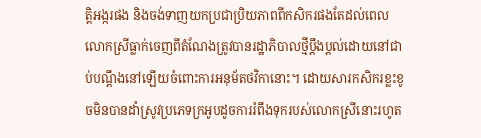ត្តិអង្ករផង និងចង់ទាញយកប្រជាប្រិយភាពពីកសិករផងតែដល់ពេលលោកស្រីធ្លាក់ចេញពីតំណែងត្រូវបានរដ្ឋាភិបាលថ្មីប្តឹងប្ដល់ដោយនៅជាប់បណ្តឹងនៅឡើយចំពោះការអនុម័តថវិកានោះ។ ដោយសារកសិករខ្លះខូចមិនបានដាំស្រូវប្រភេទក្រអូបដូចការរំពឹងទុករបស់លោកស្រីនោះរហូត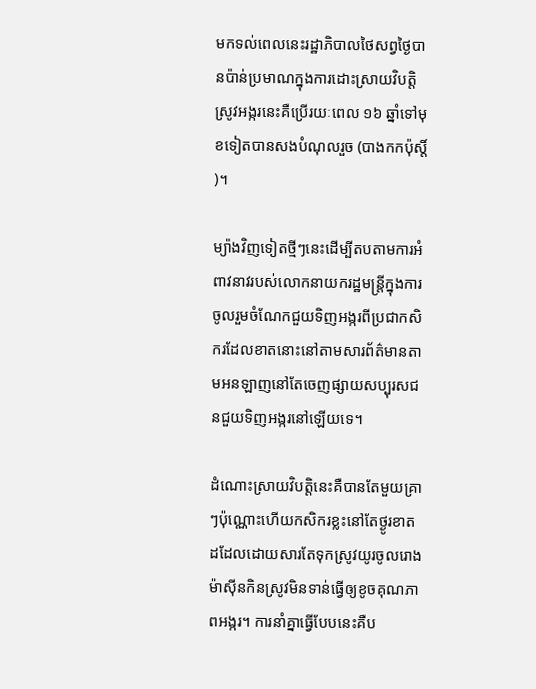មកទល់ពេលនេះរដ្ឋាភិបាលថៃសព្វថ្ងៃបានប៉ាន់ប្រមាណក្នុងការដោះស្រាយវិបត្តិស្រូវអង្ករនេះគឺប្រើរយៈពេល ១៦ ឆ្នាំទៅមុខទៀតបានសងបំណុលរួច (បាងកកប៉ុស្តិ៍)។

ម្យ៉ាងវិញទៀតថ្មីៗនេះដើម្បីតបតាមការអំពាវនាវរបស់លោកនាយករដ្ឋមន្ត្រីក្នុងការចូលរួមចំណែកជួយទិញអង្ករពីប្រជាកសិករដែលខាតនោះនៅតាមសារព័ត៌មានតាមអនឡាញនៅតែចេញផ្សាយសប្បុរសជនជួយទិញអង្ករនៅឡើយទេ។

ដំណោះស្រាយវិបត្តិនេះគឺបានតែមួយគ្រាៗប៉ុណ្ណោះហើយកសិករខ្លះនៅតែថ្ងូរខាតដដែលដោយសារតែទុកស្រូវយូរចូលរោងម៉ាស៊ីនកិនស្រូវមិនទាន់ធ្វើឲ្យខូចគុណភាពអង្ករ។ ការនាំគ្នាធ្វើបែបនេះគឺប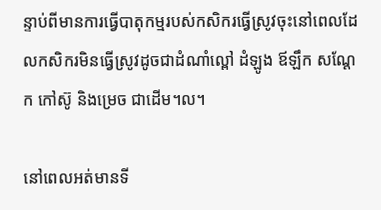ន្ទាប់ពីមានការធ្វើបាតុកម្មរបស់កសិករធ្វើស្រូវចុះនៅពេលដែលកសិករមិនធ្វើស្រូវដូចជាដំណាំល្ពៅ ដំឡូង ឪឡឹក សណ្តែក កៅស៊ូ និងម្រេច ជាដើម។ល។

នៅពេលអត់មានទី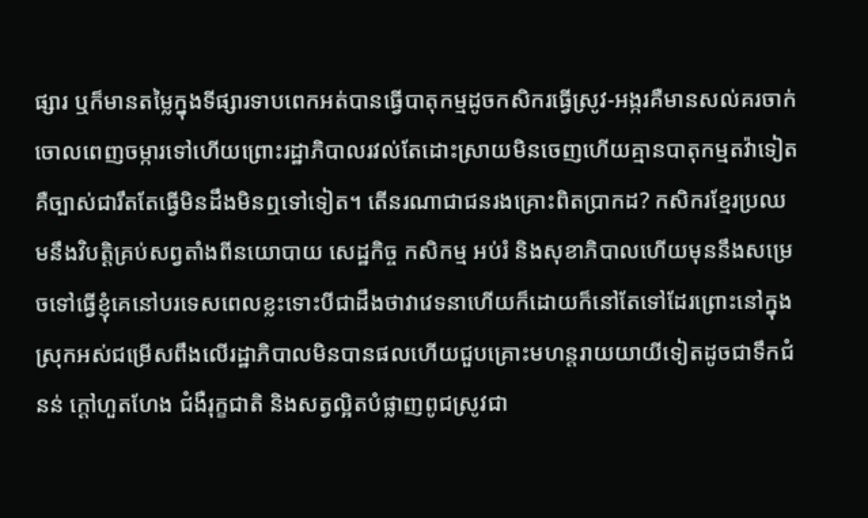ផ្សារ ឬក៏មានតម្លៃក្នុងទីផ្សារទាបពេកអត់បានធ្វើបាតុកម្មដូចកសិករធ្វើស្រូវ-អង្ករគឺមានសល់គរចាក់ចោលពេញចម្ការទៅហើយព្រោះរដ្ឋាភិបាលរវល់តែដោះស្រាយមិនចេញហើយគ្មានបាតុកម្មតវ៉ាទៀតគឺច្បាស់ជារឹតតែធ្វើមិនដឹងមិនឮទៅទៀត។ តើនរណាជាជនរងគ្រោះពិតប្រាកដ? កសិករខ្មែរប្រឈមនឹងវិបត្តិគ្រប់សព្វតាំងពីនយោបាយ សេដ្ឋកិច្ច កសិកម្ម អប់រំ និងសុខាភិបាលហើយមុននឹងសម្រេចទៅធ្វើខ្ញុំគេនៅបរទេសពេលខ្លះទោះបីជាដឹងថាវាវេទនាហើយក៏ដោយក៏នៅតែទៅដែរព្រោះនៅក្នុងស្រុកអស់ជម្រើសពឹងលើរដ្ឋាភិបាលមិនបានផលហើយជួបគ្រោះមហន្តរាយយាយីទៀតដូចជាទឹកជំនន់ ក្តៅហួតហែង ជំងឺរុក្ខជាតិ និងសត្វល្អិតបំផ្លាញពូជស្រូវជា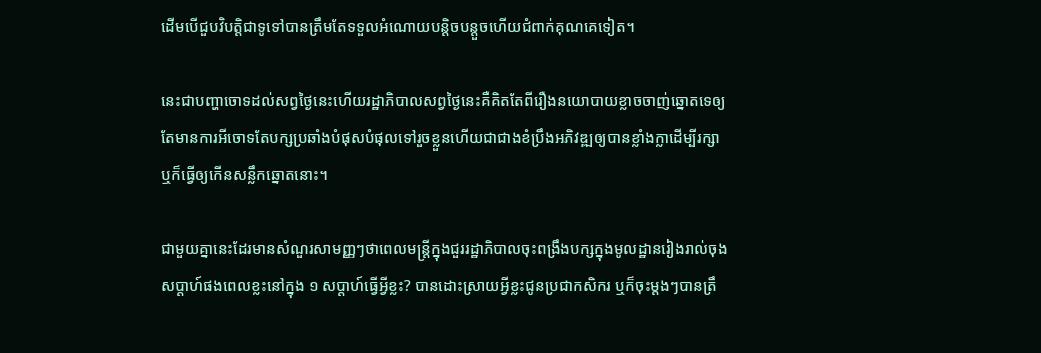ដើមបើជួបវិបត្តិជាទូទៅបានត្រឹមតែទទួលអំណោយបន្តិចបន្តួចហើយជំពាក់គុណគេទៀត។

នេះជាបញ្ហាចោទដល់សព្វថ្ងៃនេះហើយរដ្ឋាភិបាលសព្វថ្ងៃនេះគឺគិតតែពីរឿងនយោបាយខ្លាចចាញ់ឆ្នោតទេឲ្យតែមានការអីចោទតែបក្សប្រឆាំងបំផុសបំផុលទៅរួចខ្លួនហើយជាជាងខំប្រឹងអភិវឌ្ឍឲ្យបានខ្លាំងក្លាដើម្បីរក្សា ឬក៏ធ្វើឲ្យកើនសន្លឹកឆ្នោតនោះ។

ជាមួយគ្នានេះដែរមានសំណួរសាមញ្ញៗថាពេលមន្ត្រីក្នុងជួររដ្ឋាភិបាលចុះពង្រឹងបក្សក្នុងមូលដ្ឋានរៀងរាល់ចុងសប្តាហ៍ផងពេលខ្លះនៅក្នុង ១ សប្តាហ៍ធ្វើអ្វីខ្លះ? បានដោះស្រាយអ្វីខ្លះជូនប្រជាកសិករ ឬក៏ចុះម្តងៗបានត្រឹ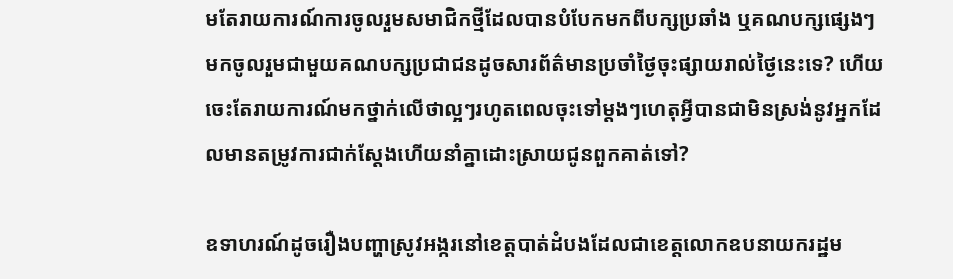មតែរាយការណ៍ការចូលរួមសមាជិកថ្មីដែលបានបំបែកមកពីបក្សប្រឆាំង ឬគណបក្សផ្សេងៗមកចូលរួមជាមួយគណបក្សប្រជាជនដូចសារព័ត៌មានប្រចាំថ្ងៃចុះផ្សាយរាល់ថ្ងៃនេះទេ? ហើយចេះតែរាយការណ៍មកថ្នាក់លើថាល្អៗរហូតពេលចុះទៅម្តងៗហេតុអ្វីបានជាមិនស្រង់នូវអ្នកដែលមានតម្រូវការជាក់ស្តែងហើយនាំគ្នាដោះស្រាយជូនពួកគាត់ទៅ?

ឧទាហរណ៍ដូចរឿងបញ្ហាស្រូវអង្ករនៅខេត្តបាត់ដំបងដែលជាខេត្តលោកឧបនាយករដ្ឋម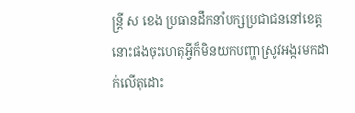ន្ត្រី ស ខេង ប្រធានដឹកនាំបក្សប្រជាជននៅខេត្តនោះផងចុះហេតុអ្វីក៏មិនយកបញ្ហាស្រូវអង្ករមកដាក់លើតុដោះ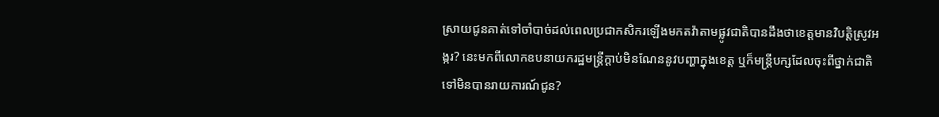ស្រាយជូនគាត់ទៅចាំបាច់ដល់ពេលប្រជាកសិករឡើងមកតវ៉ាតាមផ្លូវជាតិបានដឹងថាខេត្តមានវិបត្តិស្រូវអង្ករ? នេះមកពីលោកឧបនាយករដ្ឋមន្ត្រីក្តាប់មិនណែននូវបញ្ហាក្នុងខេត្ត ឬក៏មន្ត្រីបក្សដែលចុះពីថ្នាក់ជាតិទៅមិនបានរាយការណ៍ជូន?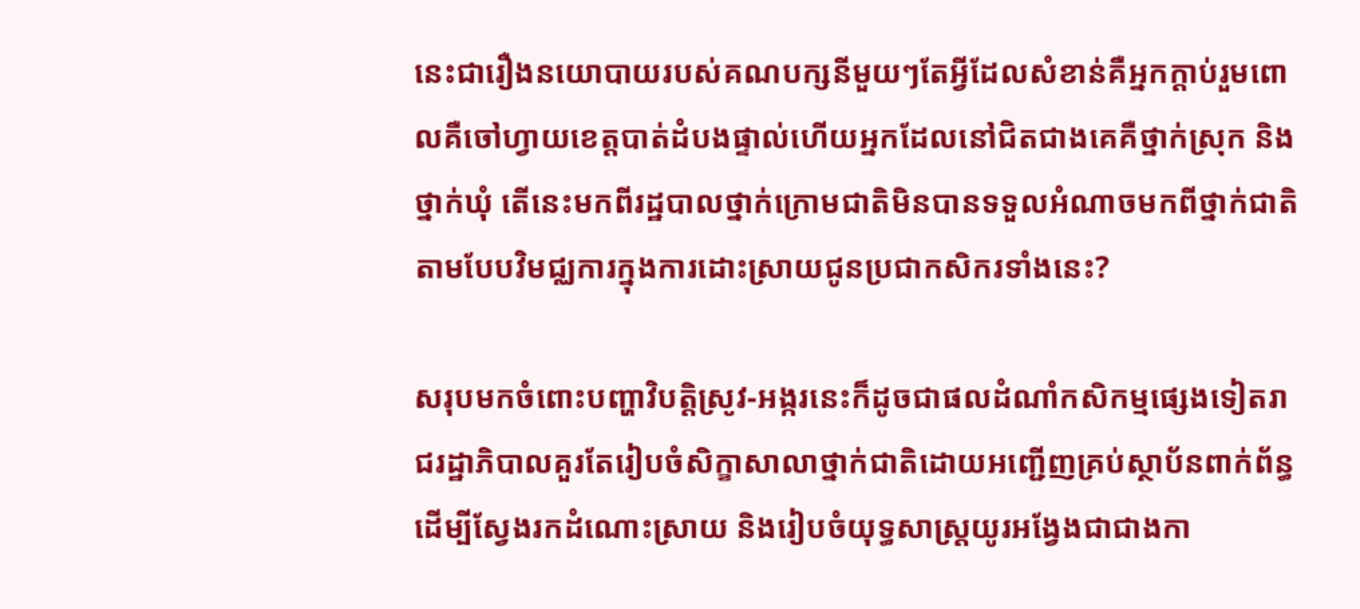នេះជារឿងនយោបាយរបស់គណបក្សនីមួយៗតែអ្វីដែលសំខាន់គឺអ្នកក្តាប់រួមពោលគឺចៅហ្វាយខេត្តបាត់ដំបងផ្ទាល់ហើយអ្នកដែលនៅជិតជាងគេគឺថ្នាក់ស្រុក និងថ្នាក់ឃុំ តើនេះមកពីរដ្ឋបាលថ្នាក់ក្រោមជាតិមិនបានទទួលអំណាចមកពីថ្នាក់ជាតិតាមបែបវិមជ្ឈការក្នុងការដោះស្រាយជូនប្រជាកសិករទាំងនេះ?

សរុបមកចំពោះបញ្ហាវិបត្តិស្រូវ-អង្ករនេះក៏ដូចជាផលដំណាំកសិកម្មផ្សេងទៀតរាជរដ្ឋាភិបាលគួរតែរៀបចំសិក្ខាសាលាថ្នាក់ជាតិដោយអញ្ជើញគ្រប់ស្ថាប័នពាក់ព័ន្ធដើម្បីស្វែងរកដំណោះស្រាយ និងរៀបចំយុទ្ធសាស្ត្រយូរអង្វែងជាជាងកា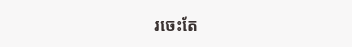រចេះតែ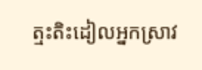ត្មះតិះដៀលអ្នកស្រាវ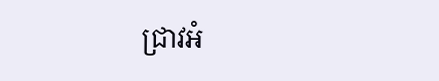ជ្រាវអំ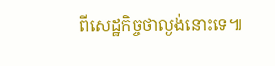ពីសេដ្ឋកិច្ចថាល្ងង់នោះទេ៕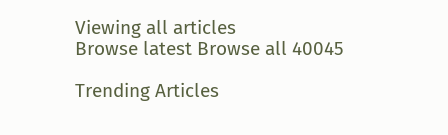Viewing all articles
Browse latest Browse all 40045

Trending Articles